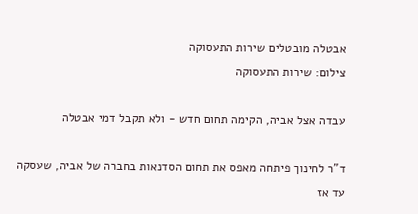אבטלה מובטלים שירות התעסוקה
צילום: שירות התעסוקה

עבדה אצל אביה, הקימה תחום חדש - ולא תקבל דמי אבטלה

ד"ר לחינוך פיתחה מאפס את תחום הסדנאות בחברה של אביה, שעסקה עד אז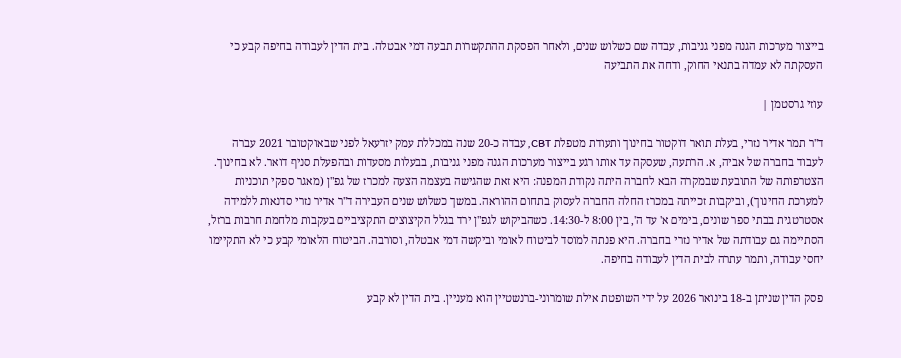בייצור מערכות הגנה מפני גניבות, עבדה שם כשלוש שנים, ולאחר הפסקת ההתקשרות תבעה דמי אבטלה. בית הדין לעבודה בחיפה קבע כי העסקתה לא עמדה בתנאי החוק, ודחה את התביעה

עוזי גרסטמן |

ד"ר תמר אדיר נזרי, בעלת תואר דוקטור בחינוך ותעודת מטפלת CBT, עבדה כ-20 שנה במכללת עמק יזרעאל לפני שבאוקטובר 2021 עברה לעבוד בחברה של אביה, א. הרתעה, שעסקה עד אותו רגע בייצור מערכות הגנה מפני גניבות, בבעלות מסעדות ובהפעלת סניף דואר. לא בחינוך. הצטרפותה של התובעת שבמקרה הבא לחברה היתה נקודת המפנה: היא זאת שהגישה בעצמה הצעה למכרז של גפ"ן (מאגר ספקי תוכניות למערכת החינוך), וביקבות זכייתה במכרז החלה החברה לעסוק בתחום ההוראה. במשך כשלוש שנים העבירה ד"ר אדיר נזרי סדנאות ללמידה אסטרטגית בבתי ספר שונים, בימים א' עד ה', בין 8:00 ל-14:30. כשהביקוש לגפ"ן ירד בגלל הקיצוצים התקציביים בעקבות מלחמת חרבות ברזל, הסתיימה גם עבודתה של אדיר נזרי בחברה. היא פנתה למוסד לביטוח לאומי וביקשה דמי אבטלה, וסורבה. הביטוח הלאומי קבע כי לא התקיימו יחסי עבודה, ותמר עתרה לבית הדין לעבודה בחיפה.

פסק הדין שניתן ב-18 בינואר 2026 על ידי השופטת אילת שומרוני-ברנשטיין הוא מעניין. בית הדין לא קבע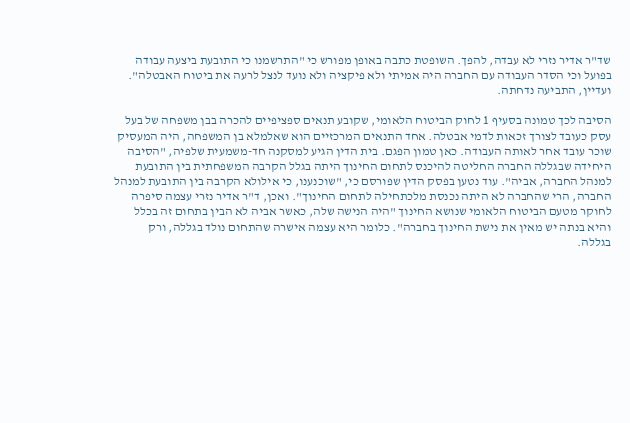שד"ר אדיר נזרי לא עבדה, להפך. השופטת כתבה באופן מפורש כי "התרשמנו כי התובעת ביצעה עבודה בפועל וכי הסדר העבודה עם החברה היה אמיתי ולא פיקציה ולא נועד לנצל לרעה את ביטוח האבטלה". ועדיין, התביעה נדחתה.

הסיבה לכך טמונה בסעיף 1 לחוק הביטוח הלאומי, שקובע תנאים ספציפיים להכרה בבן משפחה של בעל עסק כעובד לצורך זכאות לדמי אבטלה. אחד התנאים המרכזיים הוא שאלמלא בן המשפחה, היה המעסיק שוכר עובד אחר לאותה העבודה. כאן טמון הפגם. בית הדין הגיע למסקנה חד-משמעית שלפיה, "הסיבה היחידה שבגללה החברה החליטה להיכנס לתחום החינוך היתה בגלל הקרבה המשפחתית בין התובעת למנהל החברה, אביה". עוד נטען בפסק הדין שפורסם כי, "שוכנענו, כי אילולא הקרבה בין התובעת למנהל החברה, הרי שהחברה לא היתה נכנסת מלכתחילה לתחום החינוך". ואכן, ד"ר אדיר נזרי עצמה סיפרה לחוקר מטעם הביטוח הלאומי שנושא החינוך "היה הנישה שלה, כאשר אביה לא הבין בתחום זה בכלל והיא בנתה יש מאין את נישת החינוך בחברה". כלומר היא עצמה אישרה שהתחום נולד בגללה, ורק בגללה.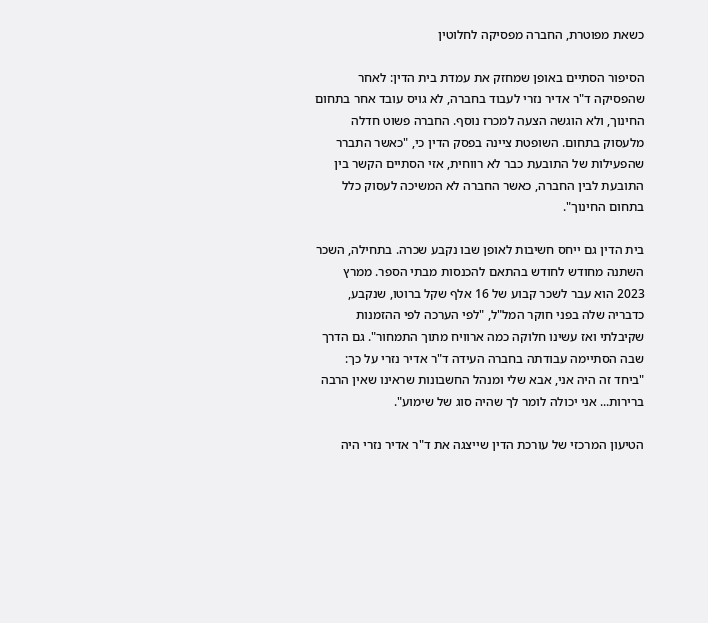כשאת מפוטרת, החברה מפסיקה לחלוטין

הסיפור הסתיים באופן שמחזק את עמדת בית הדין: לאחר שהפסיקה ד"ר אדיר נזרי לעבוד בחברה, לא גויס עובד אחר בתחום החינוך, ולא הוגשה הצעה למכרז נוסף. החברה פשוט חדלה מלעסוק בתחום. השופטת ציינה בפסק הדין כי, "כאשר התברר שהפעילות של התובעת כבר לא רווחית, אזי הסתיים הקשר בין התובעת לבין החברה, כאשר החברה לא המשיכה לעסוק כלל בתחום החינוך".

בית הדין גם ייחס חשיבות לאופן שבו נקבע שכרה. בתחילה, השכר השתנה מחודש לחודש בהתאם להכנסות מבתי הספר. ממרץ 2023 הוא עבר לשכר קבוע של 16 אלף שקל ברוטו, שנקבע, כדבריה שלה בפני חוקר המל"ל, "לפי הערכה לפי ההזמנות שקיבלתי ואז עשינו חלוקה כמה ארוויח מתוך התמחור". גם הדרך שבה הסתיימה עבודתה בחברה העידה ד"ר אדיר נזרי על כך: "ביחד זה היה אני, אבא שלי ומנהל החשבונות שראינו שאין הרבה ברירות... אני יכולה לומר לך שהיה סוג של שימוע".

הטיעון המרכזי של עורכת הדין שייצגה את ד"ר אדיר נזרי היה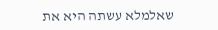שאלמלא עשתה היא את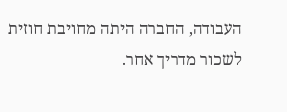העבודה, החברה היתה מחויבת חוזית לשכור מדריך אחר.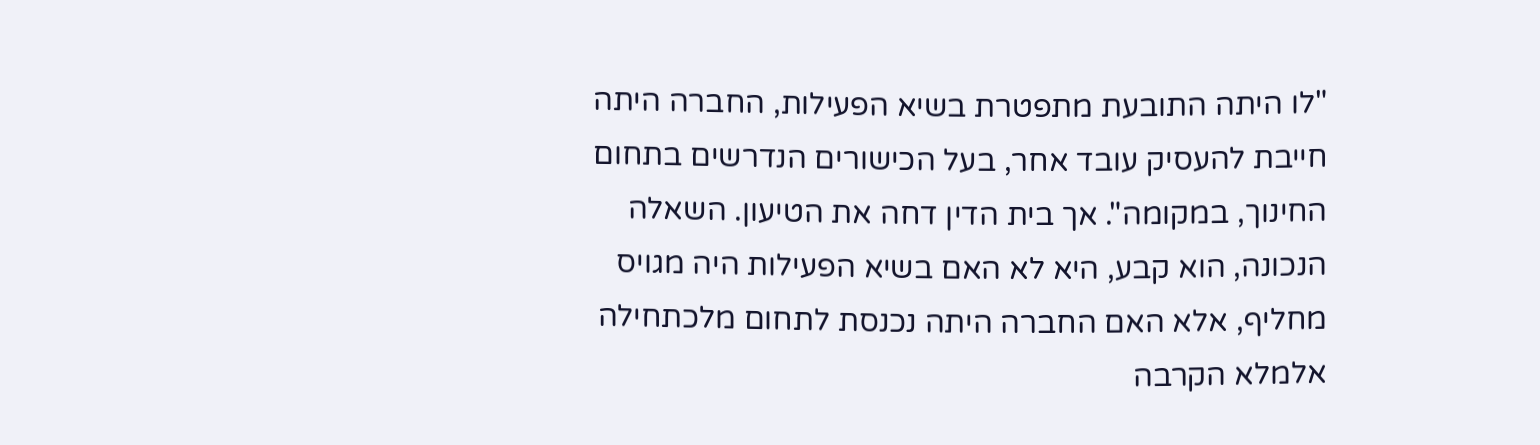"לו היתה התובעת מתפטרת בשיא הפעילות, החברה היתה חייבת להעסיק עובד אחר, בעל הכישורים הנדרשים בתחום החינוך, במקומה". אך בית הדין דחה את הטיעון. השאלה הנכונה, הוא קבע, היא לא האם בשיא הפעילות היה מגויס מחליף, אלא האם החברה היתה נכנסת לתחום מלכתחילה אלמלא הקרבה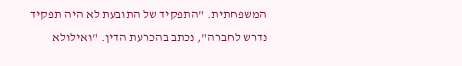המשפחתית. "התפקיד של התובעת לא היה תפקיד נדרש לחברה", נכתב בהכרעת הדין. "ואילולא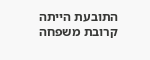התובעת הייתה קרובת משפחה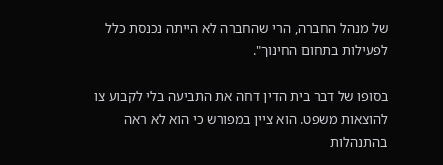של מנהל החברה, הרי שהחברה לא הייתה נכנסת כלל לפעילות בתחום החינוך".

בסופו של דבר בית הדין דחה את התביעה בלי לקבוע צו להוצאות משפט. הוא ציין במפורש כי הוא לא ראה בהתנהלות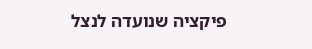פיקציה שנועדה לנצל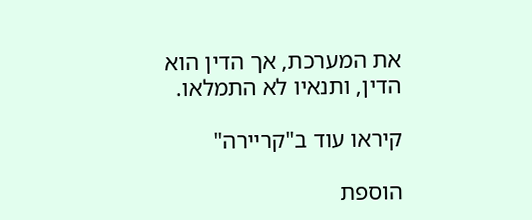את המערכת, אך הדין הוא הדין, ותנאיו לא התמלאו.

קיראו עוד ב"קריירה"

הוספת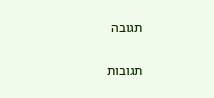תגובה

תגובות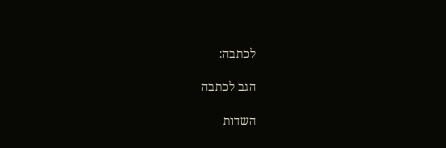לכתבה:

הגב לכתבה

השדות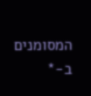המסומנים ב-*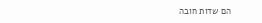הם שדות חובה